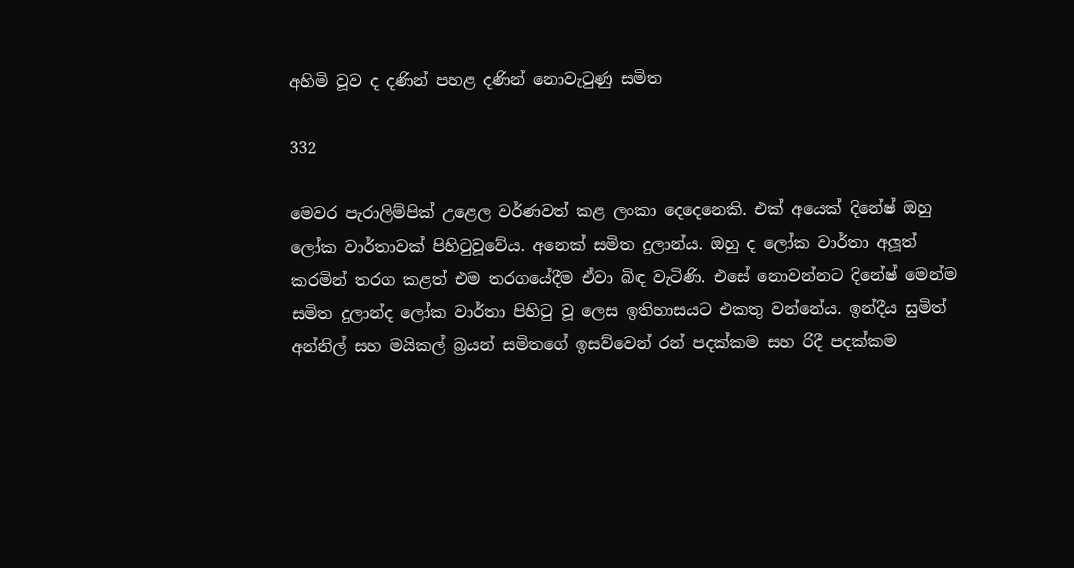අහිමි වූව ද දණින් පහළ දණින් නොවැටුණු සමිත

332

මෙවර පැරාලිම්පික් උළෙල වර්ණවත් කළ ලංකා දෙදෙනෙකි. එක් අයෙක් දිනේෂ් ඔහු ලෝක වාර්තාවක් පිහිටුවූවේය. අනෙක් සමිත දුලාන්ය. ඔහු ද ලෝක වාර්තා අලූත් කරමින් තරග කළත් එම තරගයේදීම ඒවා බිඳ වැටිණි. එසේ නොවන්නට දිනේෂ් මෙන්ම සමිත දුලාන්ද ලෝක වාර්තා පිහිටු වූ ලෙස ඉතිහාසයට එකතු වන්නේය. ඉන්දීය සුමිත් අන්නිල් සහ මයිකල් බ්‍රයන් සමිතගේ ඉසව්වෙන් රන් පදක්කම සහ රිදී පදක්කම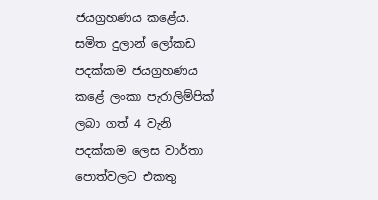ජයග්‍රහණය කළේය. සමිත දුලාන් ලෝකඩ පදක්කම ජයග්‍රහණය කළේ ලංකා පැරාලිම්පික් ලබා ගත් 4 වැනි පදක්කම ලෙස වාර්තා පොත්වලට එකතු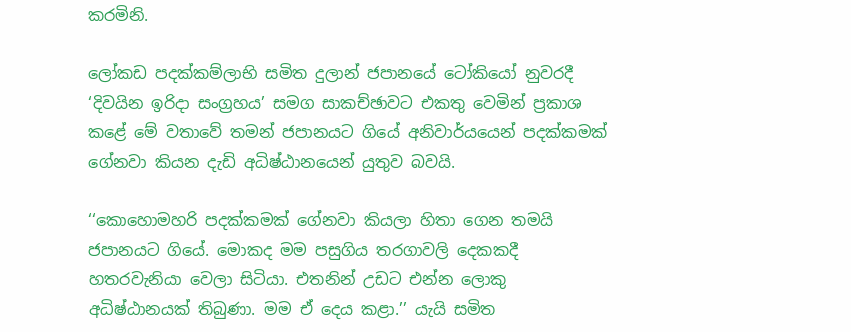කරමිනි.

ලෝකඩ පදක්කම්ලාභි සමිත දුලාන් ජපානයේ ටෝකියෝ නුවරදී ‘දිවයින ඉරිදා සංග්‍රහය’ සමග සාකච්ඡාවට එකතු වෙමින් ප්‍රකාශ කළේ මේ වතාවේ තමන් ජපානයට ගියේ අනිවාර්යයෙන් පදක්කමක් ගේනවා කියන දැඩි අධිෂ්ඨානයෙන් යුතුව බවයි.

‘‘කොහොමහරි පදක්කමක් ගේනවා කියලා හිතා ගෙන තමයි ජපානයට ගියේ. මොකද මම පසුගිය තරගාවලි දෙකකදී හතරවැනියා වෙලා සිටියා. එතනින් උඩට එන්න ලොකු අධිෂ්ඨානයක් තිබුණා. මම ඒ දෙය කළා.’’ යැයි සමිත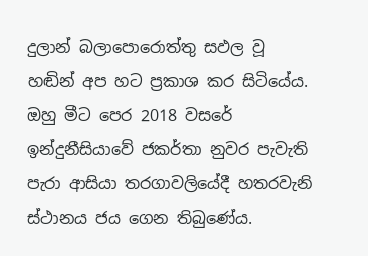දුලාන් බලාපොරොත්තු සඵල වූ හඬින් අප හට ප්‍රකාශ කර සිටියේය. ඔහු මීට පෙර 2018 වසරේ ඉන්දුනීසියාවේ ජකර්තා නුවර පැවැති පැරා ආසියා තරගාවලියේදී හතරවැනි ස්ථානය ජය ගෙන තිබුණේය.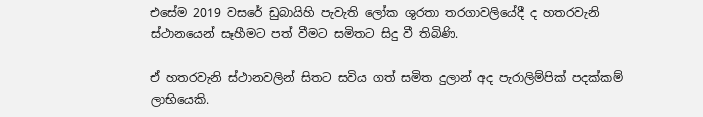එසේම 2019 වසරේ ඩුබායිහි පැවැති ලෝක ශුරතා තරගාවලියේදී ද හතරවැනි ස්ථානයෙන් සෑහීමට පත් වීමට සමිතට සිදු වී තිබිණි.

ඒ හතරවැනි ස්ථානවලින් සිතට සවිය ගත් සමිත දුලාන් අද පැරාලිම්පික් පදක්කම් ලාභියෙකි.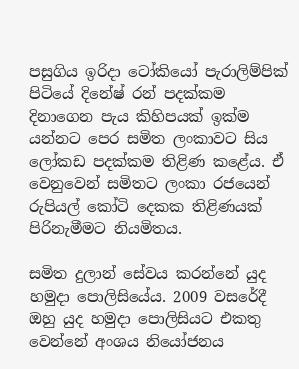පසුගිය ඉරිදා ටෝකියෝ පැරාලිම්පික් පිටියේ දිනේෂ් රන් පදක්කම දිනාගෙන පැය කිහිපයක් ඉක්ම යන්නට පෙර සමිත ලංකාවට සිය ලෝකඩ පදක්කම තිළිණ කළේය. ඒ වෙනුවෙන් සමිතට ලංකා රජයෙන් රුපියල් කෝටි දෙකක තිළිණයක් පිරිනැමීමට නියමිතය.

සමිත දුලාන් සේවය කරන්නේ යුද හමුදා පොලිසියේය. 2009 වසරේදී ඔහු යුද හමුදා පොලිසියට එකතු වෙන්නේ අංශය නියෝජනය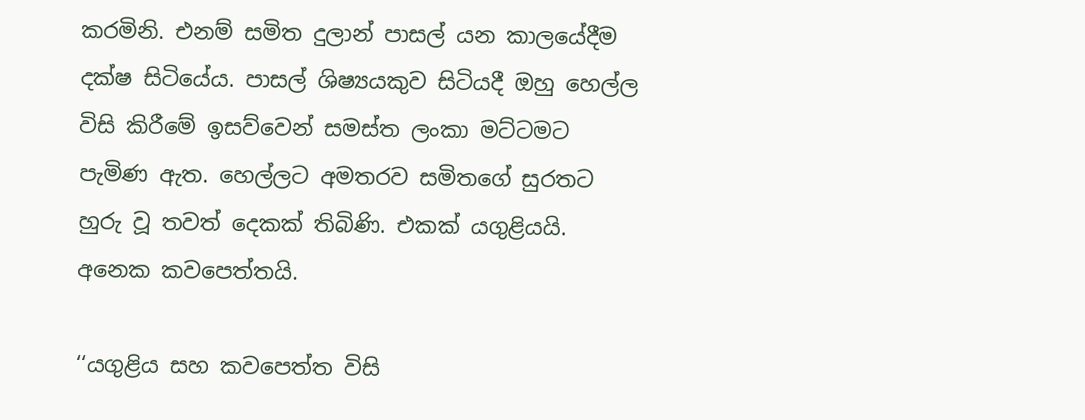කරමිනි. එනම් සමිත දුලාන් පාසල් යන කාලයේදීම දක්ෂ සිටියේය. පාසල් ශිෂ්‍යයකුව සිටියදී ඔහු හෙල්ල විසි කිරීමේ ඉසව්වෙන් සමස්ත ලංකා මට්ටමට පැමිණ ඇත. හෙල්ලට අමතරව සමිතගේ සුරතට හුරු වූ තවත් දෙකක් තිබිණි. එකක් යගුළියයි. අනෙක කවපෙත්තයි.

‘‘යගුළිය සහ කවපෙත්ත විසි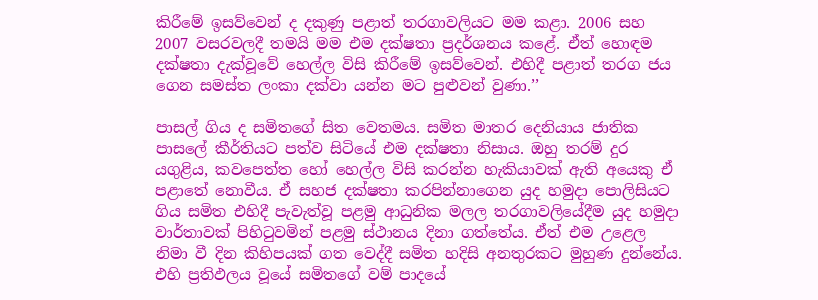කිරීමේ ඉසව්වෙන් ද දකුණු පළාත් තරගාවලියට මම කළා. 2006 සහ 2007 වසරවලදී තමයි මම එම දක්ෂතා ප්‍රදර්ශනය කළේ. ඒත් හොඳම දක්ෂතා දැක්වූවේ හෙල්ල විසි කිරීමේ ඉසව්වෙන්. එහිදී පළාත් තරග ජය ගෙන සමස්ත ලංකා දක්වා යන්න මට පුළුවන් වුණා.’’

පාසල් ගිය ද සමිතගේ සිත වෙතමය. සමිත මාතර දෙනියාය ජාතික පාසලේ කීර්තියට පත්ව සිටියේ එම දක්ෂතා නිසාය. ඔහු තරම් දුර යගුළිය, කවපෙත්ත හෝ හෙල්ල විසි කරන්න හැකියාවක් ඇති අයෙකු ඒ පළාතේ නොවීය. ඒ සහජ දක්ෂතා කරපින්නාගෙන යුද හමුදා පොලිසියට ගිය සමිත එහිදී පැවැත්වූ පළමු ආධුනික මලල තරගාවලියේදීම යුද හමුදා වාර්තාවක් පිහිටුවමින් පළමු ස්ථානය දිනා ගත්තේය. ඒත් එම උළෙල නිමා වී දින කිහිපයක් ගත වෙද්දී සමිත හදිසි අනතුරකට මුහුණ දුන්නේය. එහි ප්‍රතිඵලය වූයේ සමිතගේ වම් පාදයේ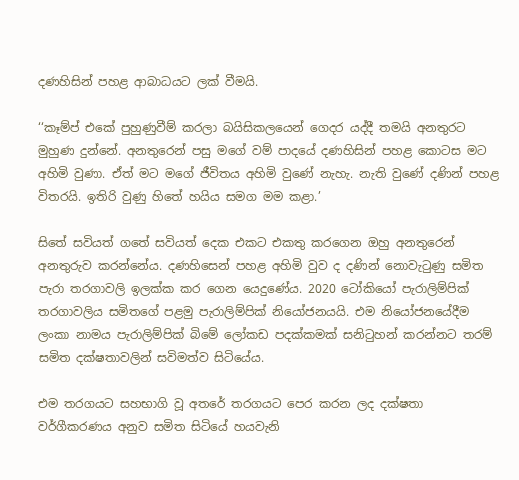දණහිසින් පහළ ආබාධයට ලක් වීමයි.

‘‘කෑම්ප් එකේ පුහුණුවීම් කරලා බයිසිකලයෙන් ගෙදර යද්දී තමයි අනතුරට මුහුණ දුන්නේ. අනතුරෙන් පසු මගේ වම් පාදයේ දණහිසින් පහළ කොටස මට අහිමි වුණා. ඒත් මට මගේ ජීවිතය අහිමි වුණේ නැහැ. නැති වුණේ දණින් පහළ විතරයි. ඉතිරි වුණු හිතේ හයිය සමග මම කළා.’

සිතේ සවියත් ගතේ සවියත් දෙක එකට එකතු කරගෙන ඔහු අනතුරෙන් අනතුරුව කරන්නේය. දණහිසෙන් පහළ අහිමි වුව ද දණින් නොවැටුණු සමිත පැරා තරගාවලි ඉලක්ක කර ගෙන යෙදුණේය. 2020 ටෝකියෝ පැරාලිම්පික් තරගාවලිය සමිතගේ පළමු පැරාලිම්පික් නියෝජනයයි. එම නියෝජනයේදීම ලංකා නාමය පැරාලිම්පික් බිමේ ලෝකඩ පදක්කමක් සනිටුහන් කරන්නට තරම් සමිත දක්ෂතාවලින් සවිමත්ව සිටියේය.

එම තරගයට සහභාගි වූ අතරේ තරගයට පෙර කරන ලද දක්ෂතා වර්ගීකරණය අනුව සමිත සිටියේ හයවැනි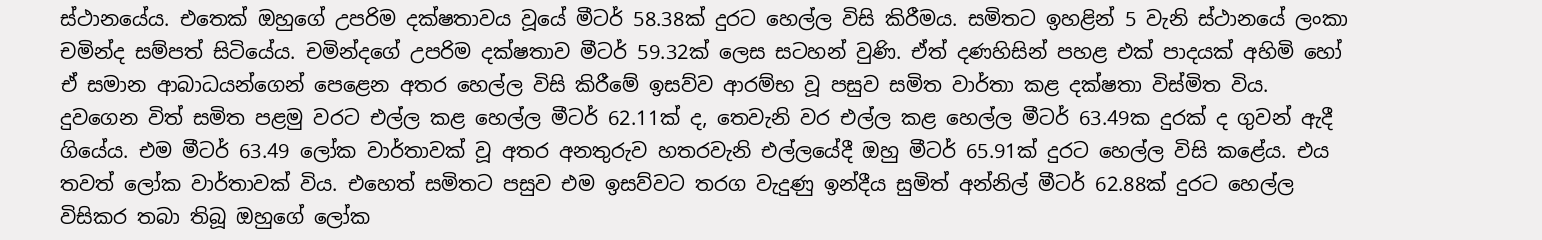ස්ථානයේය. එතෙක් ඔහුගේ උපරිම දක්ෂතාවය වූයේ මීටර් 58.38ක් දුරට හෙල්ල විසි කිරීමය. සමිතට ඉහළින් 5 වැනි ස්ථානයේ ලංකා චමින්ද සම්පත් සිටියේය. චමින්දගේ උපරිම දක්ෂතාව මීටර් 59.32ක් ලෙස සටහන් වුණි. ඒත් දණහිසින් පහළ එක් පාදයක් අහිමි හෝ ඒ සමාන ආබාධයන්ගෙන් පෙළෙන අතර හෙල්ල විසි කිරීමේ ඉසව්ව ආරම්භ වූ පසුව සමිත වාර්තා කළ දක්ෂතා විස්මිත විය. දුවගෙන විත් සමිත පළමු වරට එල්ල කළ හෙල්ල මීටර් 62.11ක් ද, තෙවැනි වර එල්ල කළ හෙල්ල මීටර් 63.49ක දුරක් ද ගුවන් ඇදී ගියේය. එම මීටර් 63.49 ලෝක වාර්තාවක් වූ අතර අනතුරුව හතරවැනි එල්ලයේදී ඔහු මීටර් 65.91ක් දුරට හෙල්ල විසි කළේය. එය තවත් ලෝක වාර්තාවක් විය. එහෙත් සමිතට පසුව එම ඉසව්වට තරග වැදුණු ඉන්දීය සුමිත් අන්නිල් මීටර් 62.88ක් දුරට හෙල්ල විසිකර තබා තිබූ ඔහුගේ ලෝක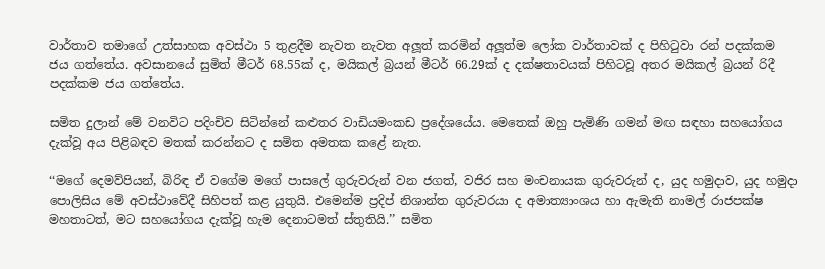වාර්තාව තමාගේ උත්සාහක අවස්ථා 5 තුළදීම නැවත නැවත අලූත් කරමින් අලූත්ම ලෝක වාර්තාවක් ද පිහිටුවා රන් පදක්කම ජය ගත්තේය. අවසානයේ සුමිත් මීටර් 68.55ක් ද, මයිකල් බ්‍රයන් මීටර් 66.29ක් ද දක්ෂතාවයක් පිහිටවූ අතර මයිකල් බ්‍රයන් රිදී පදක්කම ජය ගත්තේය.

සමිත දුලාන් මේ වනවිට පදිංචිව සිටින්නේ කළුතර වාඩියමංකඩ ප්‍රදේශයේය. මෙතෙක් ඔහු පැමිණි ගමන් මඟ සඳහා සහයෝගය දැක්වූ අය පිළිබඳව මතක් කරන්නට ද සමිත අමතක කළේ නැත.

‘‘මගේ දෙමව්පියන්, බිරිඳ ඒ වගේම මගේ පාසලේ ගුරුවරුන් වන ජගත්, වජිර සහ මංචනායක ගුරුවරුන් ද, යුද හමුදාව, යුද හමුදා පොලිසිය මේ අවස්ථාවේදී සිහිපත් කළ යුතුයි. එමෙන්ම ප්‍රදිප් නිශාන්ත ගුරුවරයා ද අමාත්‍යාංශය හා ඇමැති නාමල් රාජපක්ෂ මහතාටත්, මට සහයෝගය දැක්වූ හැම දෙනාටමත් ස්තුතියි.’’ සමිත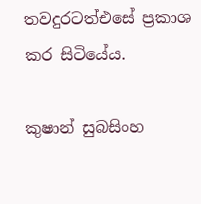තවදුරටත්එසේ ප්‍රකාශ කර සිටියේය.

කුෂාන් සුබසිංහ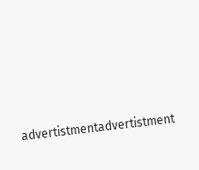advertistmentadvertistment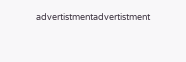advertistmentadvertistment